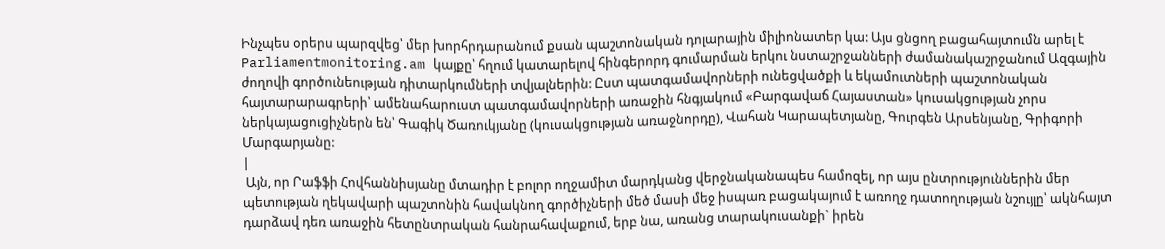Ինչպես օրերս պարզվեց՝ մեր խորհրդարանում քսան պաշտոնական դոլարային միլիոնատեր կա: Այս ցնցող բացահայտումն արել է Parliamentmonitoring.am կայքը՝ հղում կատարելով հինգերորդ գումարման երկու նստաշրջանների ժամանակաշրջանում Ազգային ժողովի գործունեության դիտարկումների տվյալներին: Ըստ պատգամավորների ունեցվածքի և եկամուտների պաշտոնական հայտարարագրերի՝ ամենահարուստ պատգամավորների առաջին հնգյակում «Բարգավաճ Հայաստան» կուսակցության չորս ներկայացուցիչներն են՝ Գագիկ Ծառուկյանը (կուսակցության առաջնորդը), Վահան Կարապետյանը, Գուրգեն Արսենյանը, Գրիգորի Մարգարյանը:
|
 Այն, որ Րաֆֆի Հովհաննիսյանը մտադիր է բոլոր ողջամիտ մարդկանց վերջնականապես համոզել, որ այս ընտրություններին մեր պետության ղեկավարի պաշտոնին հավակնող գործիչների մեծ մասի մեջ իսպառ բացակայում է առողջ դատողության նշույլը՝ ակնհայտ դարձավ դեռ առաջին հետընտրական հանրահավաքում, երբ նա, առանց տարակուսանքի` իրեն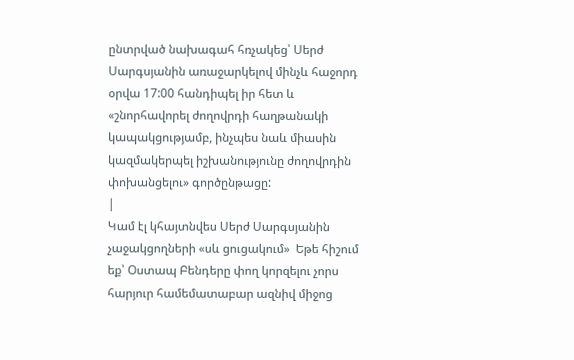ընտրված նախագահ հռչակեց՝ Սերժ Սարգսյանին առաջարկելով մինչև հաջորդ օրվա 17:00 հանդիպել իր հետ և «շնորհավորել ժողովրդի հաղթանակի կապակցությամբ, ինչպես նաև միասին կազմակերպել իշխանությունը ժողովրդին փոխանցելու» գործընթացը:
|
Կամ էլ կհայտնվես Սերժ Սարգսյանին չաջակցողների «սև ցուցակում»  Եթե հիշում եք՝ Օստապ Բենդերը փող կորզելու չորս հարյուր համեմատաբար ազնիվ միջոց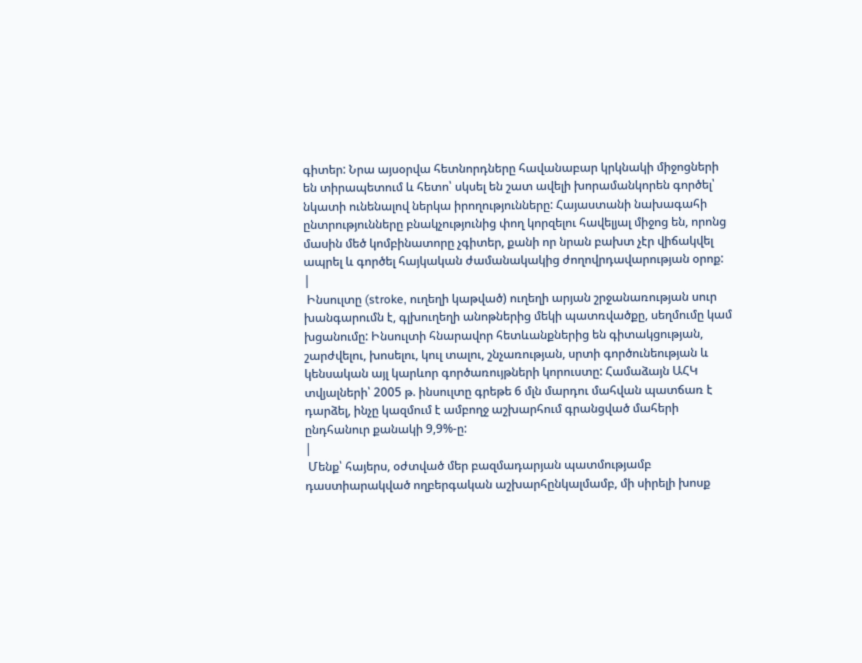գիտեր: Նրա այսօրվա հետնորդները հավանաբար կրկնակի միջոցների են տիրապետում և հետո՝ սկսել են շատ ավելի խորամանկորեն գործել՝ նկատի ունենալով ներկա իրողությունները: Հայաստանի նախագահի ընտրությունները բնակչությունից փող կորզելու հավելյալ միջոց են, որոնց մասին մեծ կոմբինատորը չգիտեր, քանի որ նրան բախտ չէր վիճակվել ապրել և գործել հայկական ժամանակակից ժողովրդավարության օրոք:
|
 Ինսուլտը (stroke, ուղեղի կաթված) ուղեղի արյան շրջանառության սուր խանգարումն է, գլխուղեղի անոթներից մեկի պատռվածքը, սեղմումը կամ խցանումը: Ինսուլտի հնարավոր հետևանքներից են գիտակցության, շարժվելու, խոսելու, կուլ տալու, շնչառության, սրտի գործունեության և կենսական այլ կարևոր գործառույթների կորուստը: Համաձայն ԱՀԿ տվյալների՝ 2005 թ. ինսուլտը գրեթե 6 մլն մարդու մահվան պատճառ է դարձել, ինչը կազմում է ամբողջ աշխարհում գրանցված մահերի ընդհանուր քանակի 9,9%-ը:
|
 Մենք՝ հայերս, օժտված մեր բազմադարյան պատմությամբ դաստիարակված ողբերգական աշխարհընկալմամբ, մի սիրելի խոսք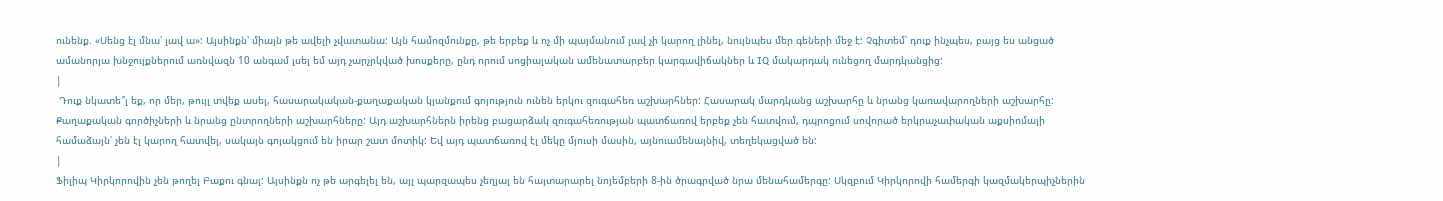ունենք. «Սենց էլ մնա՝ լավ ա»: Այսինքն՝ միայն թե ավելի չվատանա: Այն համոզմունքը, թե երբեք և ոչ մի պայմանում լավ չի կարող լինել, նույնպես մեր գեների մեջ է: Չգիտեմ՝ դուք ինչպես, բայց ես անցած ամանորյա խնջույքներում առնվազն 10 անգամ լսել եմ այդ չարչրկված խոսքերը, ընդ որում սոցիալական ամենատարբեր կարգավիճակներ և IQ մակարդակ ունեցող մարդկանցից:
|
 Դուք նկատե՞լ եք, որ մեր, թույլ տվեք ասել, հասարակական-քաղաքական կյանքում գոյություն ունեն երկու զուգահեռ աշխարհներ: Հասարակ մարդկանց աշխարհը և նրանց կառավարողների աշխարհը: Քաղաքական գործիչների և նրանց ընտրողների աշխարհները: Այդ աշխարհներն իրենց բացարձակ զուգահեռության պատճառով երբեք չեն հատվում, դպրոցում սովորած երկրաչափական աքսիոմայի համաձայն՝ չեն էլ կարող հատվել, սակայն գոյակցում են իրար շատ մոտիկ: Եվ այդ պատճառով էլ մեկը մյուսի մասին, այնուամենայնիվ, տեղեկացված են:
|
Ֆիլիպ Կիրկորովին չեն թողել Բաքու գնալ: Այսինքն ոչ թե արգելել են, այլ պարզապես չեղյալ են հայտարարել նոյեմբերի 8-ին ծրագրված նրա մենահամերգը: Սկզբում Կիրկորովի համերգի կազմակերպիչներին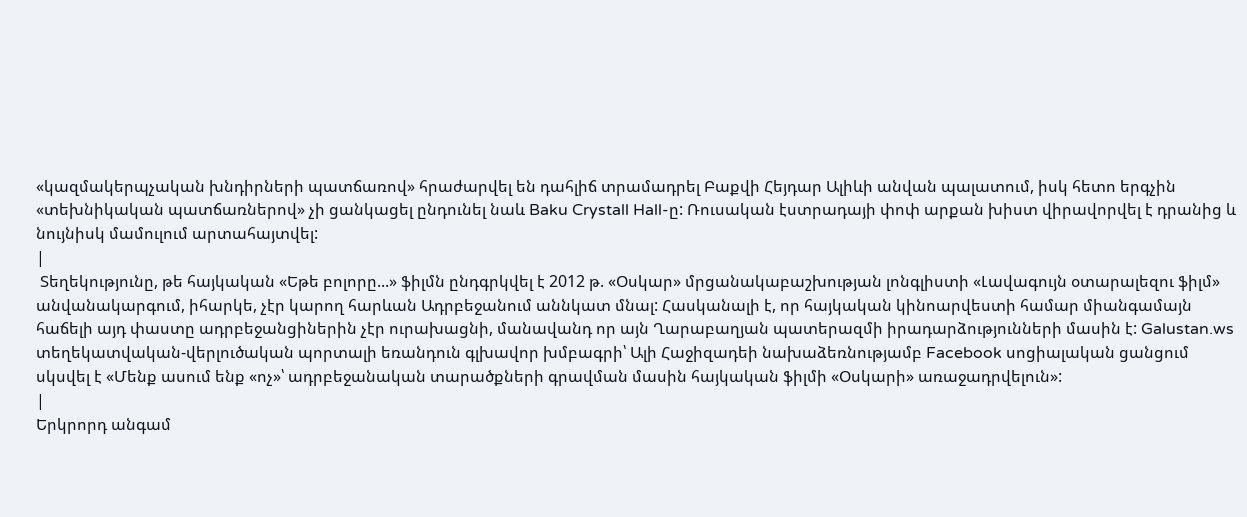«կազմակերպչական խնդիրների պատճառով» հրաժարվել են դահլիճ տրամադրել Բաքվի Հեյդար Ալիևի անվան պալատում, իսկ հետո երգչին «տեխնիկական պատճառներով» չի ցանկացել ընդունել նաև Baku Crystall Hall-ը: Ռուսական էստրադայի փոփ արքան խիստ վիրավորվել է դրանից և նույնիսկ մամուլում արտահայտվել:
|
 Տեղեկությունը, թե հայկական «Եթե բոլորը...» ֆիլմն ընդգրկվել է 2012 թ. «Օսկար» մրցանակաբաշխության լոնգլիստի «Լավագույն օտարալեզու ֆիլմ» անվանակարգում, իհարկե, չէր կարող հարևան Ադրբեջանում աննկատ մնալ: Հասկանալի է, որ հայկական կինոարվեստի համար միանգամայն հաճելի այդ փաստը ադրբեջանցիներին չէր ուրախացնի, մանավանդ որ այն Ղարաբաղյան պատերազմի իրադարձությունների մասին է: Galustan.ws տեղեկատվական-վերլուծական պորտալի եռանդուն գլխավոր խմբագրի՝ Ալի Հաջիզադեի նախաձեռնությամբ Facebook սոցիալական ցանցում սկսվել է «Մենք ասում ենք «ոչ»՝ ադրբեջանական տարածքների գրավման մասին հայկական ֆիլմի «Օսկարի» առաջադրվելուն»:
|
Երկրորդ անգամ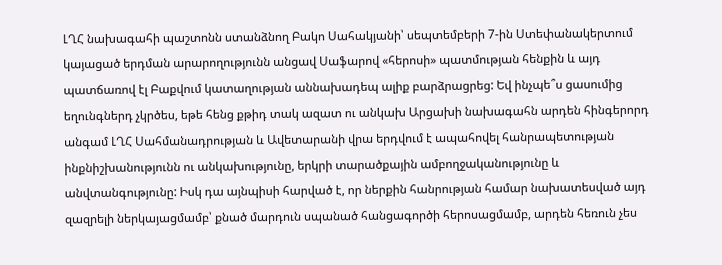ԼՂՀ նախագահի պաշտոնն ստանձնող Բակո Սահակյանի՝ սեպտեմբերի 7-ին Ստեփանակերտում կայացած երդման արարողությունն անցավ Սաֆարով «հերոսի» պատմության հենքին և այդ պատճառով էլ Բաքվում կատաղության աննախադեպ ալիք բարձրացրեց: Եվ ինչպե՞ս ցասումից եղունգներդ չկրծես, եթե հենց քթիդ տակ ազատ ու անկախ Արցախի նախագահն արդեն հինգերորդ անգամ ԼՂՀ Սահմանադրության և Ավետարանի վրա երդվում է ապահովել հանրապետության ինքնիշխանությունն ու անկախությունը, երկրի տարածքային ամբողջականությունը և անվտանգությունը: Իսկ դա այնպիսի հարված է, որ ներքին հանրության համար նախատեսված այդ զազրելի ներկայացմամբ՝ քնած մարդուն սպանած հանցագործի հերոսացմամբ, արդեն հեռուն չես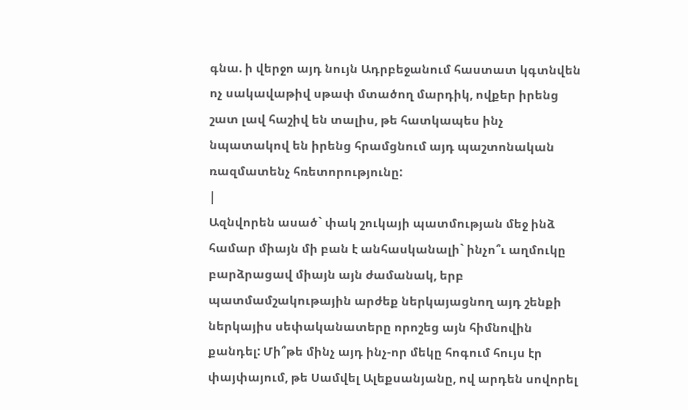գնա. ի վերջո այդ նույն Ադրբեջանում հաստատ կգտնվեն ոչ սակավաթիվ սթափ մտածող մարդիկ, ովքեր իրենց շատ լավ հաշիվ են տալիս, թե հատկապես ինչ նպատակով են իրենց հրամցնում այդ պաշտոնական ռազմատենչ հռետորությունը:
|
Ազնվորեն ասած` փակ շուկայի պատմության մեջ ինձ համար միայն մի բան է անհասկանալի` ինչո՞ւ աղմուկը բարձրացավ միայն այն ժամանակ, երբ պատմամշակութային արժեք ներկայացնող այդ շենքի ներկայիս սեփականատերը որոշեց այն հիմնովին քանդել: Մի՞թե մինչ այդ ինչ-որ մեկը հոգում հույս էր փայփայում, թե Սամվել Ալեքսանյանը, ով արդեն սովորել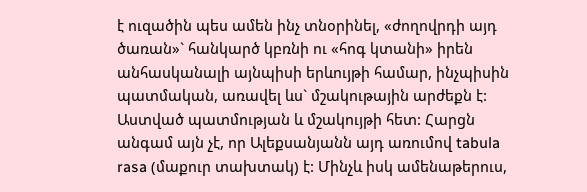է ուզածին պես ամեն ինչ տնօրինել, «ժողովրդի այդ ծառան»` հանկարծ կբռնի ու «հոգ կտանի» իրեն անհասկանալի այնպիսի երևույթի համար, ինչպիսին պատմական, առավել ևս` մշակութային արժեքն է: Աստված պատմության և մշակույթի հետ: Հարցն անգամ այն չէ, որ Ալեքսանյանն այդ առումով tabula rasa (մաքուր տախտակ) է: Մինչև իսկ ամենաթերուս,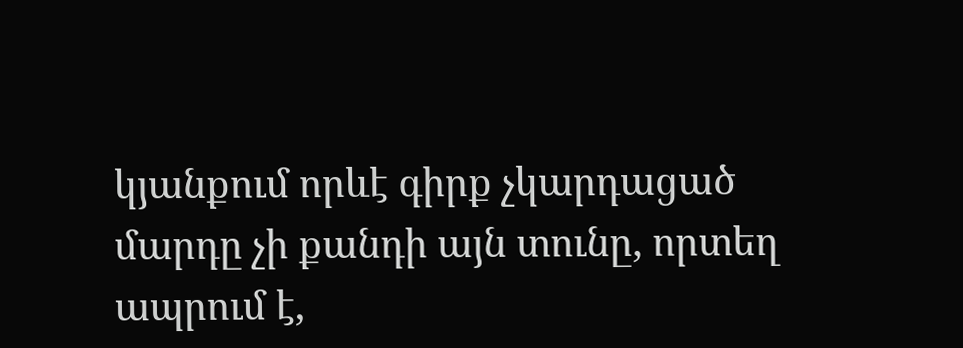կյանքում որևէ գիրք չկարդացած մարդը չի քանդի այն տունը, որտեղ ապրում է,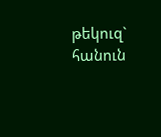թեկուզ` հանուն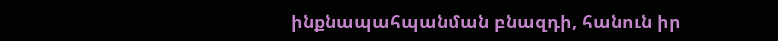ինքնապահպանման բնազդի, հանուն իր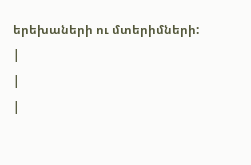երեխաների ու մտերիմների:
|
|
|